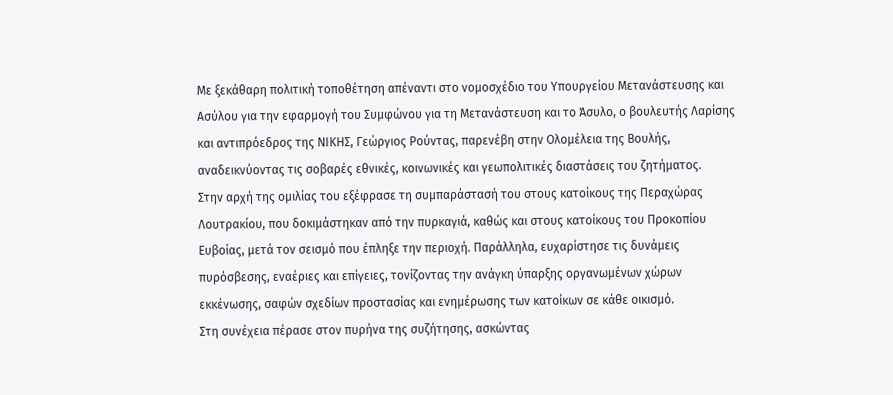Με ξεκάθαρη πολιτική τοποθέτηση απέναντι στο νομοσχέδιο του Υπουργείου Μετανάστευσης και Ασύλου για την εφαρμογή του Συμφώνου για τη Μετανάστευση και το Άσυλο, ο βουλευτής Λαρίσης και αντιπρόεδρος της ΝΙΚΗΣ, Γεώργιος Ρούντας, παρενέβη στην Ολομέλεια της Βουλής, αναδεικνύοντας τις σοβαρές εθνικές, κοινωνικές και γεωπολιτικές διαστάσεις του ζητήματος.
Στην αρχή της ομιλίας του εξέφρασε τη συμπαράστασή του στους κατοίκους της Περαχώρας Λουτρακίου, που δοκιμάστηκαν από την πυρκαγιά, καθώς και στους κατοίκους του Προκοπίου Ευβοίας, μετά τον σεισμό που έπληξε την περιοχή. Παράλληλα, ευχαρίστησε τις δυνάμεις πυρόσβεσης, εναέριες και επίγειες, τονίζοντας την ανάγκη ύπαρξης οργανωμένων χώρων εκκένωσης, σαφών σχεδίων προστασίας και ενημέρωσης των κατοίκων σε κάθε οικισμό.
Στη συνέχεια πέρασε στον πυρήνα της συζήτησης, ασκώντας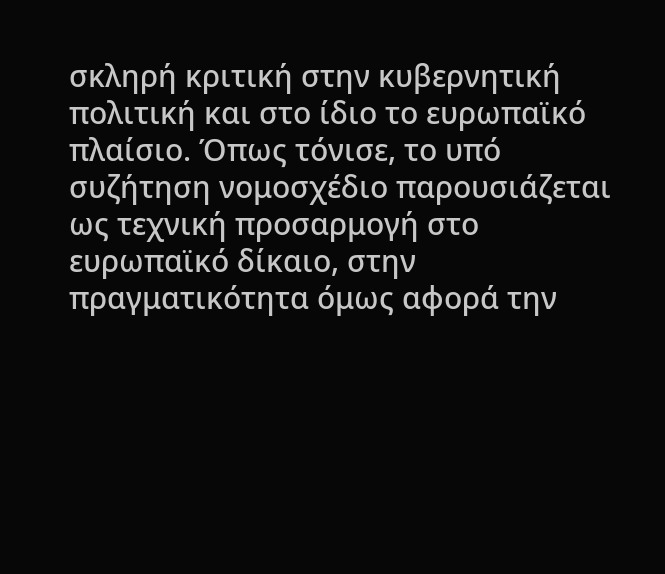σκληρή κριτική στην κυβερνητική πολιτική και στο ίδιο το ευρωπαϊκό πλαίσιο. Όπως τόνισε, το υπό συζήτηση νομοσχέδιο παρουσιάζεται ως τεχνική προσαρμογή στο ευρωπαϊκό δίκαιο, στην πραγματικότητα όμως αφορά την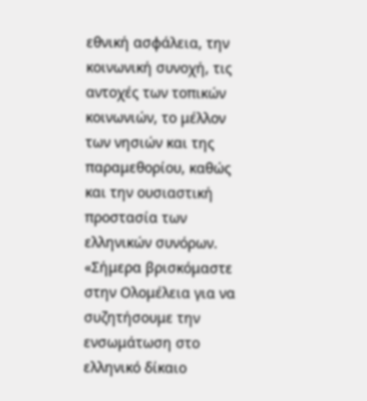εθνική ασφάλεια, την κοινωνική συνοχή, τις αντοχές των τοπικών κοινωνιών, το μέλλον των νησιών και της παραμεθορίου, καθώς και την ουσιαστική προστασία των ελληνικών συνόρων.
«Σήμερα βρισκόμαστε στην Ολομέλεια για να συζητήσουμε την ενσωμάτωση στο ελληνικό δίκαιο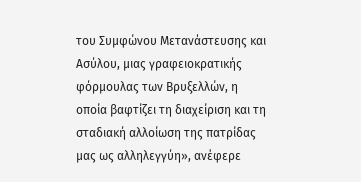του Συμφώνου Μετανάστευσης και Ασύλου, μιας γραφειοκρατικής φόρμουλας των Βρυξελλών, η οποία βαφτίζει τη διαχείριση και τη σταδιακή αλλοίωση της πατρίδας μας ως αλληλεγγύη», ανέφερε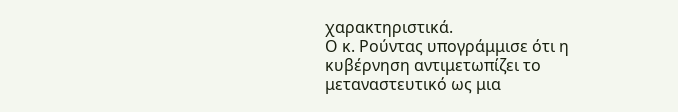χαρακτηριστικά.
Ο κ. Ρούντας υπογράμμισε ότι η κυβέρνηση αντιμετωπίζει το μεταναστευτικό ως μια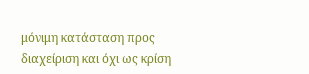μόνιμη κατάσταση προς διαχείριση και όχι ως κρίση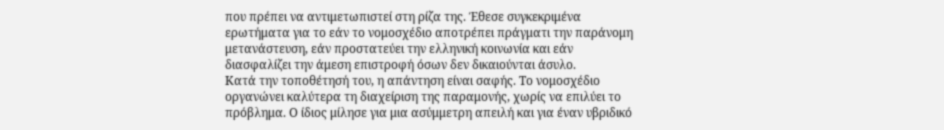που πρέπει να αντιμετωπιστεί στη ρίζα της. Έθεσε συγκεκριμένα ερωτήματα για το εάν το νομοσχέδιο αποτρέπει πράγματι την παράνομη μετανάστευση, εάν προστατεύει την ελληνική κοινωνία και εάν διασφαλίζει την άμεση επιστροφή όσων δεν δικαιούνται άσυλο.
Κατά την τοποθέτησή του, η απάντηση είναι σαφής. Το νομοσχέδιο οργανώνει καλύτερα τη διαχείριση της παραμονής, χωρίς να επιλύει το πρόβλημα. Ο ίδιος μίλησε για μια ασύμμετρη απειλή και για έναν υβριδικό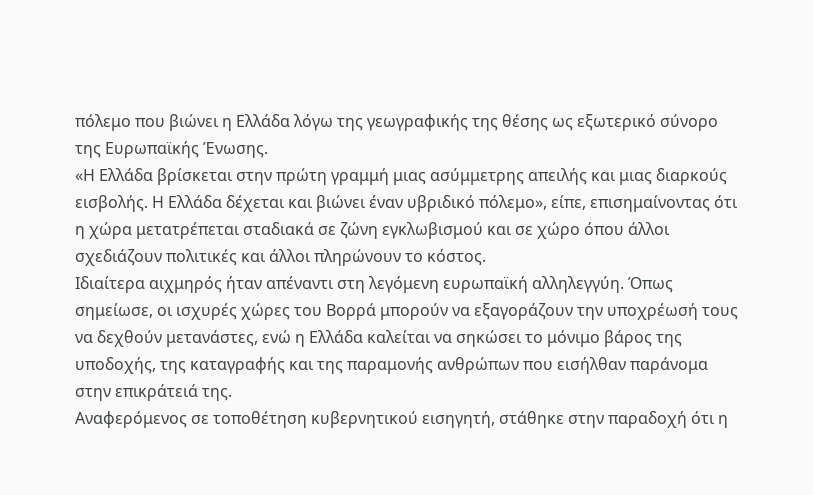πόλεμο που βιώνει η Ελλάδα λόγω της γεωγραφικής της θέσης ως εξωτερικό σύνορο της Ευρωπαϊκής Ένωσης.
«Η Ελλάδα βρίσκεται στην πρώτη γραμμή μιας ασύμμετρης απειλής και μιας διαρκούς εισβολής. Η Ελλάδα δέχεται και βιώνει έναν υβριδικό πόλεμο», είπε, επισημαίνοντας ότι η χώρα μετατρέπεται σταδιακά σε ζώνη εγκλωβισμού και σε χώρο όπου άλλοι σχεδιάζουν πολιτικές και άλλοι πληρώνουν το κόστος.
Ιδιαίτερα αιχμηρός ήταν απέναντι στη λεγόμενη ευρωπαϊκή αλληλεγγύη. Όπως σημείωσε, οι ισχυρές χώρες του Βορρά μπορούν να εξαγοράζουν την υποχρέωσή τους να δεχθούν μετανάστες, ενώ η Ελλάδα καλείται να σηκώσει το μόνιμο βάρος της υποδοχής, της καταγραφής και της παραμονής ανθρώπων που εισήλθαν παράνομα στην επικράτειά της.
Αναφερόμενος σε τοποθέτηση κυβερνητικού εισηγητή, στάθηκε στην παραδοχή ότι η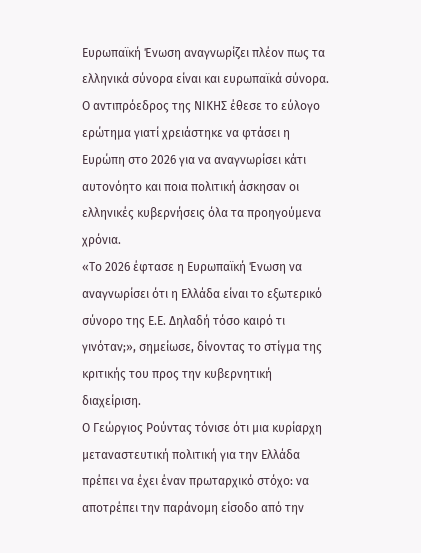Ευρωπαϊκή Ένωση αναγνωρίζει πλέον πως τα ελληνικά σύνορα είναι και ευρωπαϊκά σύνορα. Ο αντιπρόεδρος της ΝΙΚΗΣ έθεσε το εύλογο ερώτημα γιατί χρειάστηκε να φτάσει η Ευρώπη στο 2026 για να αναγνωρίσει κάτι αυτονόητο και ποια πολιτική άσκησαν οι ελληνικές κυβερνήσεις όλα τα προηγούμενα χρόνια.
«Το 2026 έφτασε η Ευρωπαϊκή Ένωση να αναγνωρίσει ότι η Ελλάδα είναι το εξωτερικό σύνορο της Ε.Ε. Δηλαδή τόσο καιρό τι γινόταν;», σημείωσε, δίνοντας το στίγμα της κριτικής του προς την κυβερνητική διαχείριση.
Ο Γεώργιος Ρούντας τόνισε ότι μια κυρίαρχη μεταναστευτική πολιτική για την Ελλάδα πρέπει να έχει έναν πρωταρχικό στόχο: να αποτρέπει την παράνομη είσοδο από την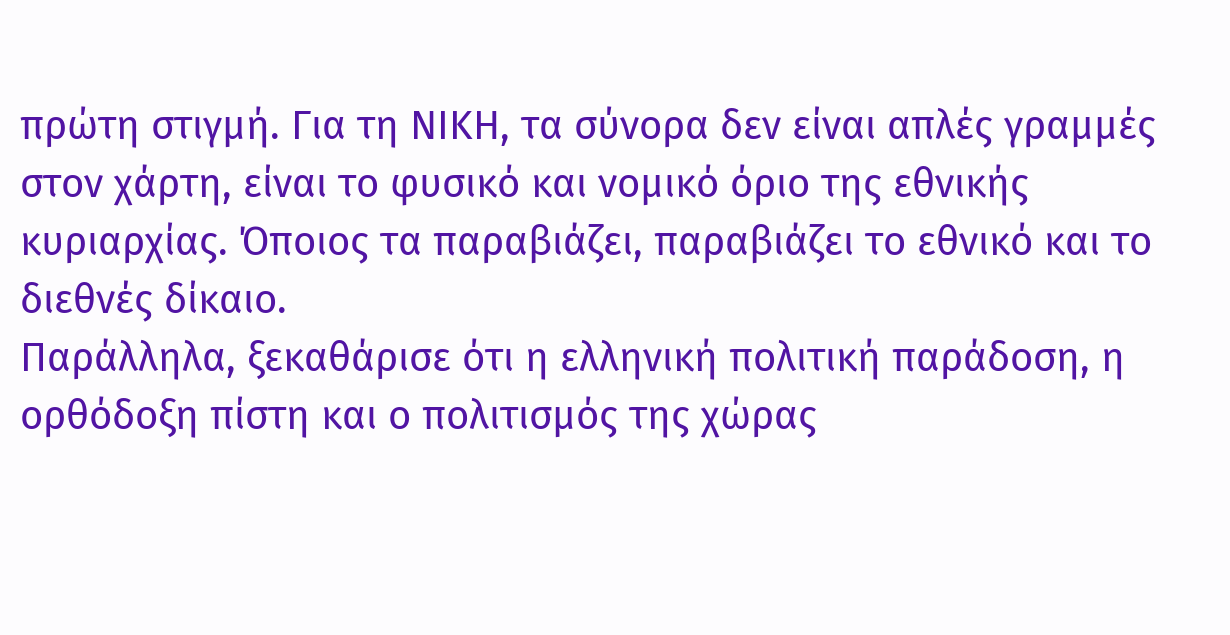πρώτη στιγμή. Για τη ΝΙΚΗ, τα σύνορα δεν είναι απλές γραμμές στον χάρτη, είναι το φυσικό και νομικό όριο της εθνικής κυριαρχίας. Όποιος τα παραβιάζει, παραβιάζει το εθνικό και το διεθνές δίκαιο.
Παράλληλα, ξεκαθάρισε ότι η ελληνική πολιτική παράδοση, η ορθόδοξη πίστη και ο πολιτισμός της χώρας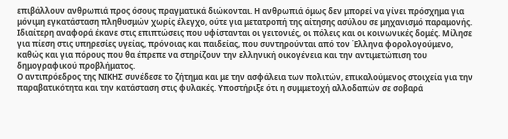επιβάλλουν ανθρωπιά προς όσους πραγματικά διώκονται. Η ανθρωπιά όμως δεν μπορεί να γίνει πρόσχημα για μόνιμη εγκατάσταση πληθυσμών χωρίς έλεγχο, ούτε για μετατροπή της αίτησης ασύλου σε μηχανισμό παραμονής.
Ιδιαίτερη αναφορά έκανε στις επιπτώσεις που υφίστανται οι γειτονιές, οι πόλεις και οι κοινωνικές δομές. Μίλησε για πίεση στις υπηρεσίες υγείας, πρόνοιας και παιδείας, που συντηρούνται από τον Έλληνα φορολογούμενο, καθώς και για πόρους που θα έπρεπε να στηρίζουν την ελληνική οικογένεια και την αντιμετώπιση του δημογραφικού προβλήματος.
Ο αντιπρόεδρος της ΝΙΚΗΣ συνέδεσε το ζήτημα και με την ασφάλεια των πολιτών, επικαλούμενος στοιχεία για την παραβατικότητα και την κατάσταση στις φυλακές. Υποστήριξε ότι η συμμετοχή αλλοδαπών σε σοβαρά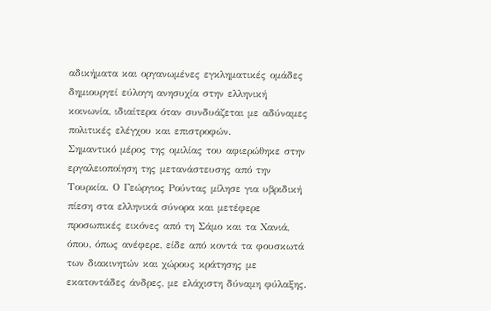αδικήματα και οργανωμένες εγκληματικές ομάδες δημιουργεί εύλογη ανησυχία στην ελληνική κοινωνία, ιδιαίτερα όταν συνδυάζεται με αδύναμες πολιτικές ελέγχου και επιστροφών.
Σημαντικό μέρος της ομιλίας του αφιερώθηκε στην εργαλειοποίηση της μετανάστευσης από την Τουρκία. Ο Γεώργιος Ρούντας μίλησε για υβριδική πίεση στα ελληνικά σύνορα και μετέφερε προσωπικές εικόνες από τη Σάμο και τα Χανιά, όπου, όπως ανέφερε, είδε από κοντά τα φουσκωτά των διακινητών και χώρους κράτησης με εκατοντάδες άνδρες, με ελάχιστη δύναμη φύλαξης.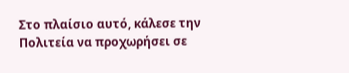Στο πλαίσιο αυτό, κάλεσε την Πολιτεία να προχωρήσει σε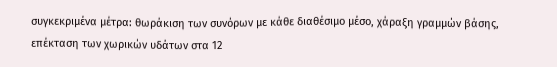συγκεκριμένα μέτρα: θωράκιση των συνόρων με κάθε διαθέσιμο μέσο, χάραξη γραμμών βάσης, επέκταση των χωρικών υδάτων στα 12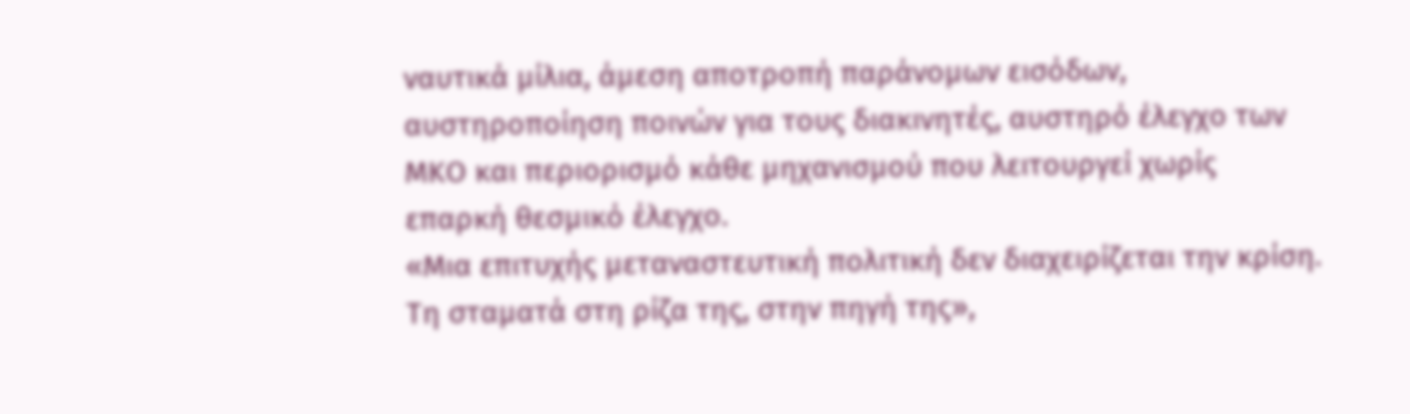ναυτικά μίλια, άμεση αποτροπή παράνομων εισόδων, αυστηροποίηση ποινών για τους διακινητές, αυστηρό έλεγχο των ΜΚΟ και περιορισμό κάθε μηχανισμού που λειτουργεί χωρίς επαρκή θεσμικό έλεγχο.
«Μια επιτυχής μεταναστευτική πολιτική δεν διαχειρίζεται την κρίση. Τη σταματά στη ρίζα της, στην πηγή της»,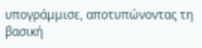υπογράμμισε, αποτυπώνοντας τη βασική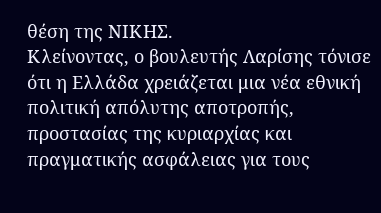θέση της ΝΙΚΗΣ.
Κλείνοντας, ο βουλευτής Λαρίσης τόνισε ότι η Ελλάδα χρειάζεται μια νέα εθνική πολιτική απόλυτης αποτροπής, προστασίας της κυριαρχίας και πραγματικής ασφάλειας για τους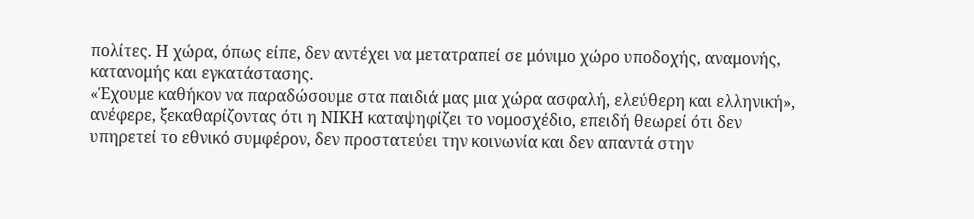πολίτες. Η χώρα, όπως είπε, δεν αντέχει να μετατραπεί σε μόνιμο χώρο υποδοχής, αναμονής, κατανομής και εγκατάστασης.
«Έχουμε καθήκον να παραδώσουμε στα παιδιά μας μια χώρα ασφαλή, ελεύθερη και ελληνική», ανέφερε, ξεκαθαρίζοντας ότι η ΝΙΚΗ καταψηφίζει το νομοσχέδιο, επειδή θεωρεί ότι δεν υπηρετεί το εθνικό συμφέρον, δεν προστατεύει την κοινωνία και δεν απαντά στην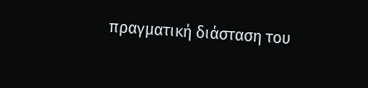πραγματική διάσταση του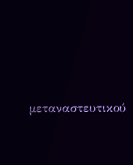μεταναστευτικού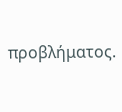προβλήματος.